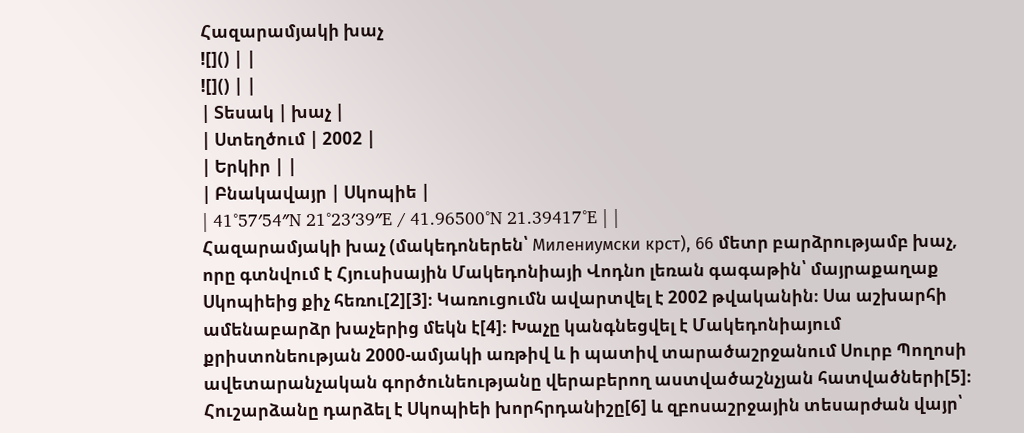Հազարամյակի խաչ
![]() | |
![]() | |
| Տեսակ | խաչ |
| Ստեղծում | 2002 |
| Երկիր | |
| Բնակավայր | Սկոպիե |
| 41°57′54″N 21°23′39″E / 41.96500°N 21.39417°E | |
Հազարամյակի խաչ (մակեդոներեն՝ Милениумски крст), 66 մետր բարձրությամբ խաչ, որը գտնվում է Հյուսիսային Մակեդոնիայի Վոդնո լեռան գագաթին՝ մայրաքաղաք Սկոպիեից քիչ հեռու[2][3]։ Կառուցումն ավարտվել է 2002 թվականին։ Սա աշխարհի ամենաբարձր խաչերից մեկն է[4]։ Խաչը կանգնեցվել է Մակեդոնիայում քրիստոնեության 2000-ամյակի առթիվ և ի պատիվ տարածաշրջանում Սուրբ Պողոսի ավետարանչական գործունեությանը վերաբերող աստվածաշնչյան հատվածների[5]։ Հուշարձանը դարձել է Սկոպիեի խորհրդանիշը[6] և զբոսաշրջային տեսարժան վայր՝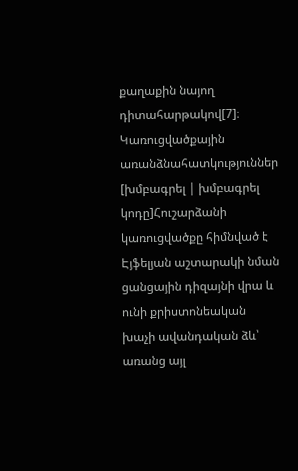քաղաքին նայող դիտահարթակով[7]։
Կառուցվածքային առանձնահատկություններ
[խմբագրել | խմբագրել կոդը]Հուշարձանի կառուցվածքը հիմնված է Էյֆելյան աշտարակի նման ցանցային դիզայնի վրա և ունի քրիստոնեական խաչի ավանդական ձև՝ առանց այլ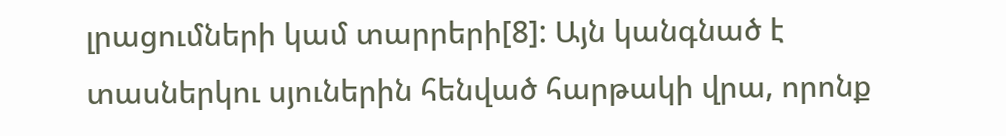լրացումների կամ տարրերի[8]: Այն կանգնած է տասներկու սյուներին հենված հարթակի վրա, որոնք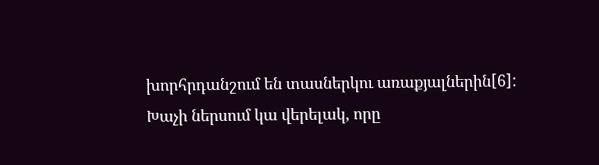խորհրդանշում են տասներկու առաքյալներին[6]: Խաչի ներսում կա վերելակ, որը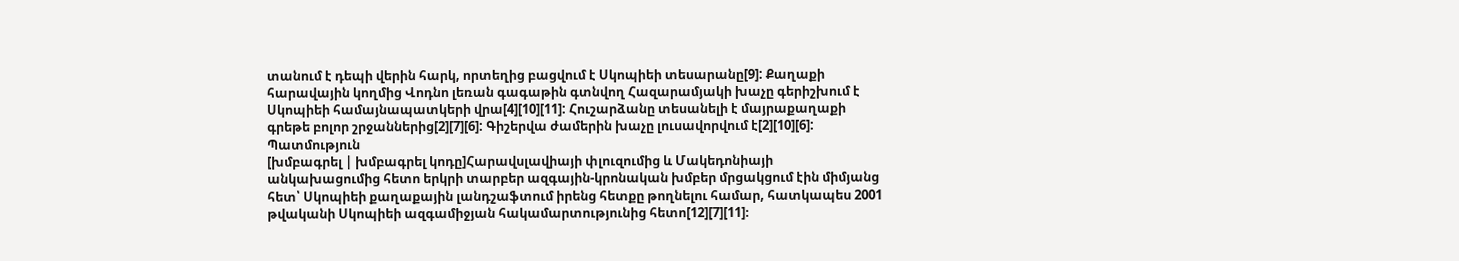տանում է դեպի վերին հարկ, որտեղից բացվում է Սկոպիեի տեսարանը[9]: Քաղաքի հարավային կողմից Վոդնո լեռան գագաթին գտնվող Հազարամյակի խաչը գերիշխում է Սկոպիեի համայնապատկերի վրա[4][10][11]: Հուշարձանը տեսանելի է մայրաքաղաքի գրեթե բոլոր շրջաններից[2][7][6]: Գիշերվա ժամերին խաչը լուսավորվում է[2][10][6]:
Պատմություն
[խմբագրել | խմբագրել կոդը]Հարավսլավիայի փլուզումից և Մակեդոնիայի անկախացումից հետո երկրի տարբեր ազգային-կրոնական խմբեր մրցակցում էին միմյանց հետ՝ Սկոպիեի քաղաքային լանդշաֆտում իրենց հետքը թողնելու համար, հատկապես 2001 թվականի Սկոպիեի ազգամիջյան հակամարտությունից հետո[12][7][11]։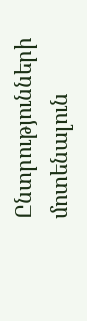Ընտրությունների մոտենալուն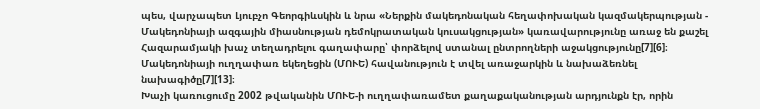պես, վարչապետ Լյուբչո Գեորգիևսկին և նրա «Ներքին մակեդոնական հեղափոխական կազմակերպության - Մակեդոնիայի ազգային միասնության դեմոկրատական կուսակցության» կառավարությունը առաջ են քաշել Հազարամյակի խաչ տեղադրելու գաղափարը՝ փորձելով ստանալ ընտրողների աջակցությունը[7][6]։ Մակեդոնիայի ուղղափառ եկեղեցին (ՄՈՒԵ) հավանություն է տվել առաջարկին և նախաձեռնել նախագիծը[7][13]։
Խաչի կառուցումը 2002 թվականին ՄՈՒԵ-ի ուղղափառամետ քաղաքականության արդյունքն էր, որին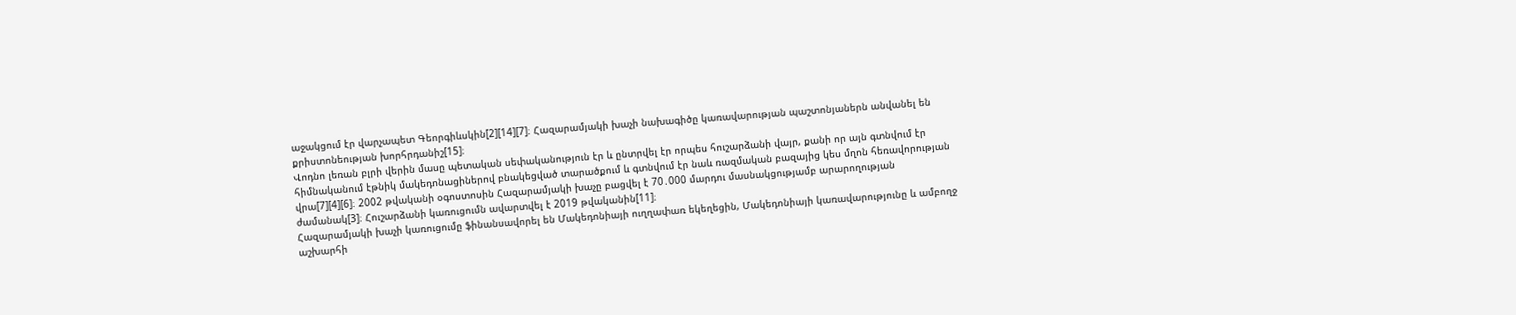աջակցում էր վարչապետ Գեորգիևսկին[2][14][7]։ Հազարամյակի խաչի նախագիծը կառավարության պաշտոնյաներն անվանել են քրիստոնեության խորհրդանիշ[15]։
Վոդնո լեռան բլրի վերին մասը պետական սեփականություն էր և ընտրվել էր որպես հուշարձանի վայր, քանի որ այն գտնվում էր հիմնականում էթնիկ մակեդոնացիներով բնակեցված տարածքում և գտնվում էր նաև ռազմական բազայից կես մղոն հեռավորության վրա[7][4][6]։ 2002 թվականի օգոստոսին Հազարամյակի խաչը բացվել է 70․000 մարդու մասնակցությամբ արարողության ժամանակ[3]։ Հուշարձանի կառուցումն ավարտվել է 2019 թվականին[11]։
Հազարամյակի խաչի կառուցումը ֆինանսավորել են Մակեդոնիայի ուղղափառ եկեղեցին, Մակեդոնիայի կառավարությունը և ամբողջ աշխարհի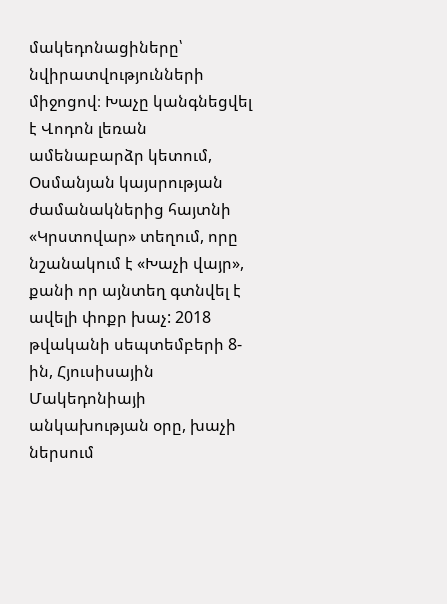մակեդոնացիները՝ նվիրատվությունների միջոցով։ Խաչը կանգնեցվել է Վոդոն լեռան ամենաբարձր կետում, Օսմանյան կայսրության ժամանակներից հայտնի «Կրստովար» տեղում, որը նշանակում է «Խաչի վայր», քանի որ այնտեղ գտնվել է ավելի փոքր խաչ: 2018 թվականի սեպտեմբերի 8-ին, Հյուսիսային Մակեդոնիայի անկախության օրը, խաչի ներսում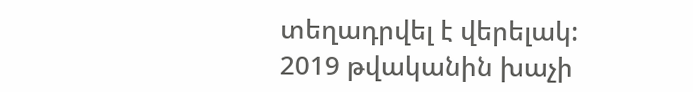տեղադրվել է վերելակ: 2019 թվականին խաչի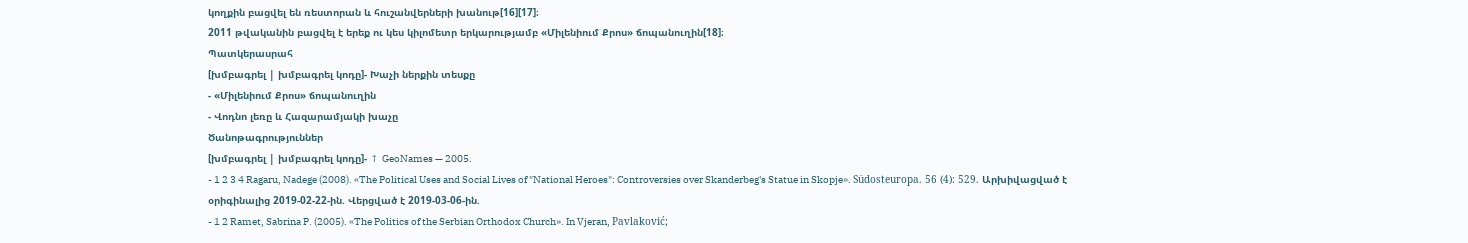կողքին բացվել են ռեստորան և հուշանվերների խանութ[16][17]։
2011 թվականին բացվել է երեք ու կես կիլոմետր երկարությամբ «Միլենիում Քրոս» ճոպանուղին[18]։
Պատկերասրահ
[խմբագրել | խմբագրել կոդը]- Խաչի ներքին տեսքը
- «Միլենիում Քրոս» ճոպանուղին
- Վոդնո լեռը և Հազարամյակի խաչը
Ծանոթագրություններ
[խմբագրել | խմբագրել կոդը]- ↑ GeoNames — 2005.
- 1 2 3 4 Ragaru, Nadege (2008). «The Political Uses and Social Lives of "National Heroes": Controversies over Skanderbeg's Statue in Skopje». Südosteuropa. 56 (4): 529. Արխիվացված է օրիգինալից 2019-02-22-ին. Վերցված է 2019-03-06-ին.
- 1 2 Ramet, Sabrina P. (2005). «The Politics of the Serbian Orthodox Church». In Vjeran, Pavlaković;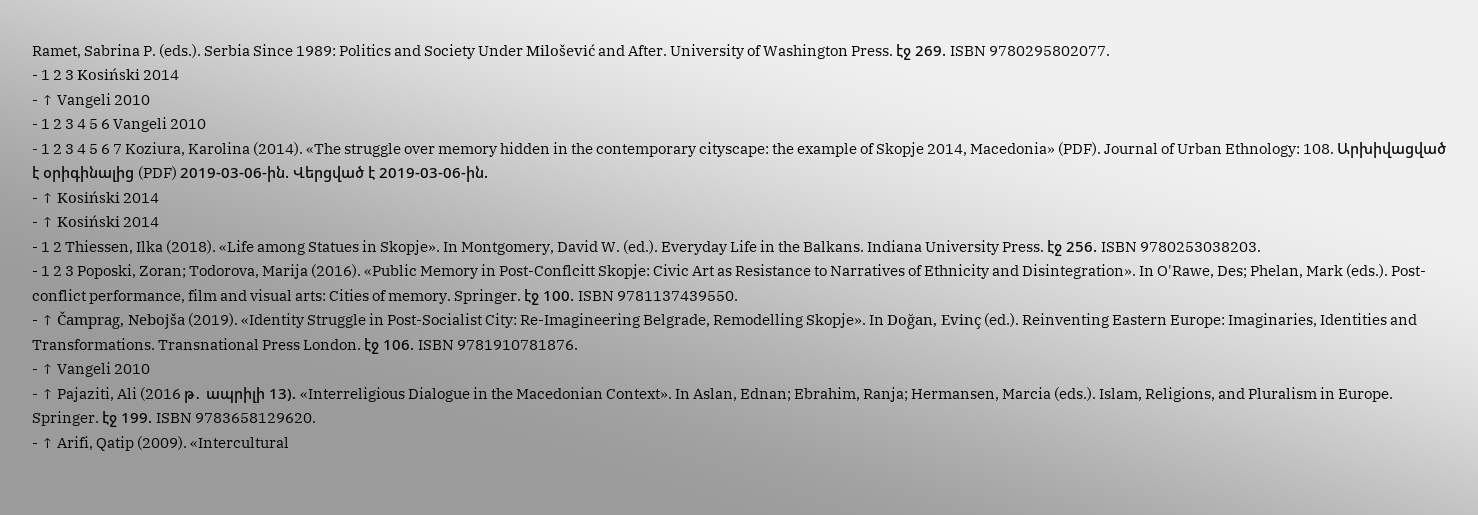Ramet, Sabrina P. (eds.). Serbia Since 1989: Politics and Society Under Milošević and After. University of Washington Press. էջ 269. ISBN 9780295802077.
- 1 2 3 Kosiński 2014
- ↑ Vangeli 2010
- 1 2 3 4 5 6 Vangeli 2010
- 1 2 3 4 5 6 7 Koziura, Karolina (2014). «The struggle over memory hidden in the contemporary cityscape: the example of Skopje 2014, Macedonia» (PDF). Journal of Urban Ethnology: 108. Արխիվացված է օրիգինալից (PDF) 2019-03-06-ին. Վերցված է 2019-03-06-ին.
- ↑ Kosiński 2014
- ↑ Kosiński 2014
- 1 2 Thiessen, Ilka (2018). «Life among Statues in Skopje». In Montgomery, David W. (ed.). Everyday Life in the Balkans. Indiana University Press. էջ 256. ISBN 9780253038203.
- 1 2 3 Poposki, Zoran; Todorova, Marija (2016). «Public Memory in Post-Conflcitt Skopje: Civic Art as Resistance to Narratives of Ethnicity and Disintegration». In O'Rawe, Des; Phelan, Mark (eds.). Post-conflict performance, film and visual arts: Cities of memory. Springer. էջ 100. ISBN 9781137439550.
- ↑ Čamprag, Nebojša (2019). «Identity Struggle in Post-Socialist City: Re-Imagineering Belgrade, Remodelling Skopje». In Doğan, Evinç (ed.). Reinventing Eastern Europe: Imaginaries, Identities and Transformations. Transnational Press London. էջ 106. ISBN 9781910781876.
- ↑ Vangeli 2010
- ↑ Pajaziti, Ali (2016 թ․ ապրիլի 13). «Interreligious Dialogue in the Macedonian Context». In Aslan, Ednan; Ebrahim, Ranja; Hermansen, Marcia (eds.). Islam, Religions, and Pluralism in Europe. Springer. էջ 199. ISBN 9783658129620.
- ↑ Arifi, Qatip (2009). «Intercultural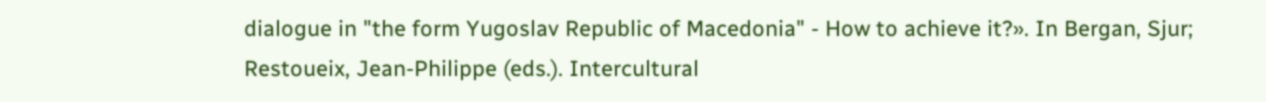dialogue in "the form Yugoslav Republic of Macedonia" - How to achieve it?». In Bergan, Sjur; Restoueix, Jean-Philippe (eds.). Intercultural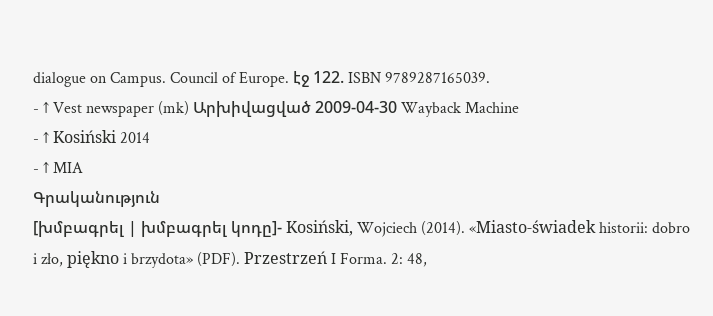dialogue on Campus. Council of Europe. էջ 122. ISBN 9789287165039.
- ↑ Vest newspaper (mk) Արխիվացված 2009-04-30 Wayback Machine
- ↑ Kosiński 2014
- ↑ MIA
Գրականություն
[խմբագրել | խմբագրել կոդը]- Kosiński, Wojciech (2014). «Miasto-świadek historii: dobro i zło, piękno i brzydota» (PDF). Przestrzeń I Forma. 2: 48,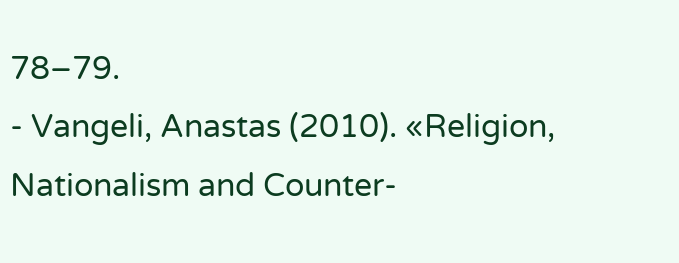78–79.
- Vangeli, Anastas (2010). «Religion, Nationalism and Counter-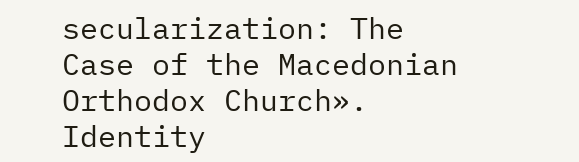secularization: The Case of the Macedonian Orthodox Church». Identity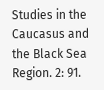Studies in the Caucasus and the Black Sea Region. 2: 91.